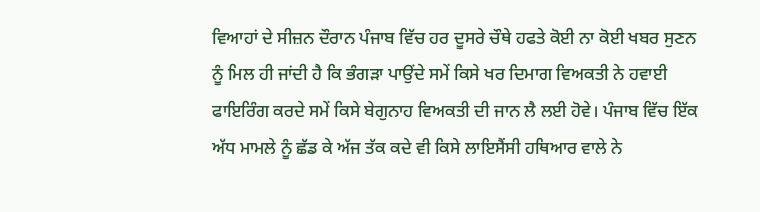ਵਿਆਹਾਂ ਦੇ ਸੀਜ਼ਨ ਦੌਰਾਨ ਪੰਜਾਬ ਵਿੱਚ ਹਰ ਦੂਸਰੇ ਚੌਥੇ ਹਫਤੇ ਕੋਈ ਨਾ ਕੋਈ ਖਬਰ ਸੁਣਨ ਨੂੰ ਮਿਲ ਹੀ ਜਾਂਦੀ ਹੈ ਕਿ ਭੰਗੜਾ ਪਾਉਂਦੇ ਸਮੇਂ ਕਿਸੇ ਖਰ ਦਿਮਾਗ ਵਿਅਕਤੀ ਨੇ ਹਵਾਈ ਫਾਇਰਿੰਗ ਕਰਦੇ ਸਮੇਂ ਕਿਸੇ ਬੇਗੁਨਾਹ ਵਿਅਕਤੀ ਦੀ ਜਾਨ ਲੈ ਲਈ ਹੋਵੇ। ਪੰਜਾਬ ਵਿੱਚ ਇੱਕ ਅੱਧ ਮਾਮਲੇ ਨੂੰ ਛੱਡ ਕੇ ਅੱਜ ਤੱਕ ਕਦੇ ਵੀ ਕਿਸੇ ਲਾਇਸੈਂਸੀ ਹਥਿਆਰ ਵਾਲੇ ਨੇ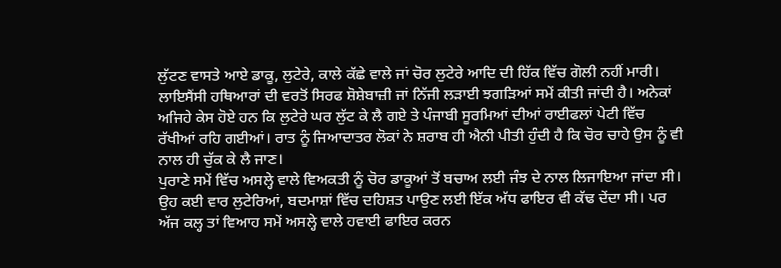ਲੁੱਟਣ ਵਾਸਤੇ ਆਏ ਡਾਕੂ, ਲੁਟੇਰੇ, ਕਾਲੇ ਕੱਛੇ ਵਾਲੇ ਜਾਂ ਚੋਰ ਲੁਟੇਰੇ ਆਦਿ ਦੀ ਹਿੱਕ ਵਿੱਚ ਗੋਲੀ ਨਹੀਂ ਮਾਰੀ। ਲਾਇਸੈਂਸੀ ਹਥਿਆਰਾਂ ਦੀ ਵਰਤੋਂ ਸਿਰਫ ਸ਼ੋਸ਼ੇਬਾਜ਼ੀ ਜਾਂ ਨਿੱਜੀ ਲੜਾਈ ਝਗੜਿਆਂ ਸਮੇਂ ਕੀਤੀ ਜਾਂਦੀ ਹੈ। ਅਨੇਕਾਂ ਅਜਿਹੇ ਕੇਸ ਹੋਏ ਹਨ ਕਿ ਲੁਟੇਰੇ ਘਰ ਲੁੱਟ ਕੇ ਲੈ ਗਏ ਤੇ ਪੰਜਾਬੀ ਸੂਰਮਿਆਂ ਦੀਆਂ ਰਾਈਫਲਾਂ ਪੇਟੀ ਵਿੱਚ ਰੱਖੀਆਂ ਰਹਿ ਗਈਆਂ। ਰਾਤ ਨੂੰ ਜਿਆਦਾਤਰ ਲੋਕਾਂ ਨੇ ਸ਼ਰਾਬ ਹੀ ਐਨੀ ਪੀਤੀ ਹੁੰਦੀ ਹੈ ਕਿ ਚੋਰ ਚਾਹੇ ਉਸ ਨੂੰ ਵੀ ਨਾਲ ਹੀ ਚੁੱਕ ਕੇ ਲੈ ਜਾਣ।
ਪੁਰਾਣੇ ਸਮੇਂ ਵਿੱਚ ਅਸਲ੍ਹੇ ਵਾਲੇ ਵਿਅਕਤੀ ਨੂੰ ਚੋਰ ਡਾਕੂਆਂ ਤੋਂ ਬਚਾਅ ਲਈ ਜੰਝ ਦੇ ਨਾਲ ਲਿਜਾਇਆ ਜਾਂਦਾ ਸੀ। ਉਹ ਕਈ ਵਾਰ ਲੁਟੇਰਿਆਂ, ਬਦਮਾਸ਼ਾਂ ਵਿੱਚ ਦਹਿਸ਼ਤ ਪਾਉਣ ਲਈ ਇੱਕ ਅੱਧ ਫਾਇਰ ਵੀ ਕੱਢ ਦੇਂਦਾ ਸੀ। ਪਰ ਅੱਜ ਕਲ੍ਹ ਤਾਂ ਵਿਆਹ ਸਮੇਂ ਅਸਲ੍ਹੇ ਵਾਲੇ ਹਵਾਈ ਫਾਇਰ ਕਰਨ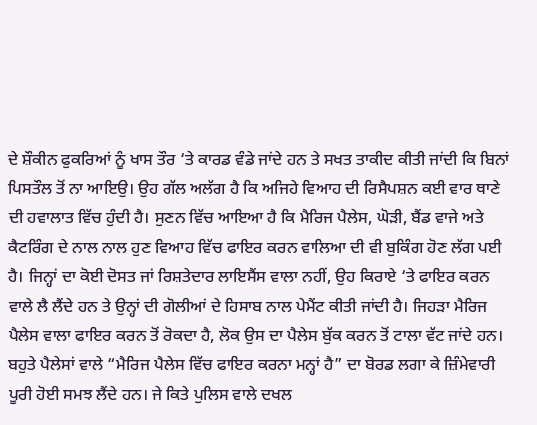ਦੇ ਸ਼ੌਕੀਨ ਫੁਕਰਿਆਂ ਨੂੰ ਖਾਸ ਤੌਰ ‘ਤੇ ਕਾਰਡ ਵੰਡੇ ਜਾਂਦੇ ਹਨ ਤੇ ਸਖਤ ਤਾਕੀਦ ਕੀਤੀ ਜਾਂਦੀ ਕਿ ਬਿਨਾਂ ਪਿਸਤੌਲ ਤੋਂ ਨਾ ਆਇਉ। ਉਹ ਗੱਲ ਅਲੱਗ ਹੈ ਕਿ ਅਜਿਹੇ ਵਿਆਹ ਦੀ ਰਿਸੈਪਸ਼ਨ ਕਈ ਵਾਰ ਥਾਣੇ ਦੀ ਹਵਾਲਾਤ ਵਿੱਚ ਹੁੰਦੀ ਹੈ। ਸੁਣਨ ਵਿੱਚ ਆਇਆ ਹੈ ਕਿ ਮੈਰਿਜ ਪੈਲੇਸ, ਘੋੜੀ, ਬੈਂਡ ਵਾਜੇ ਅਤੇ ਕੈਟਰਿੰਗ ਦੇ ਨਾਲ ਨਾਲ ਹੁਣ ਵਿਆਹ ਵਿੱਚ ਫਾਇਰ ਕਰਨ ਵਾਲਿਆ ਦੀ ਵੀ ਬੁਕਿੰਗ ਹੋਣ ਲੱਗ ਪਈ ਹੈ। ਜਿਨ੍ਹਾਂ ਦਾ ਕੋਈ ਦੋਸਤ ਜਾਂ ਰਿਸ਼ਤੇਦਾਰ ਲਾਇਸੈਂਸ ਵਾਲਾ ਨਹੀਂ, ਉਹ ਕਿਰਾਏ ‘ਤੇ ਫਾਇਰ ਕਰਨ ਵਾਲੇ ਲੈ ਲੈਂਦੇ ਹਨ ਤੇ ਉਨ੍ਹਾਂ ਦੀ ਗੋਲੀਆਂ ਦੇ ਹਿਸਾਬ ਨਾਲ ਪੇਮੈਂਟ ਕੀਤੀ ਜਾਂਦੀ ਹੈ। ਜਿਹੜਾ ਮੈਰਿਜ ਪੈਲੇਸ ਵਾਲਾ ਫਾਇਰ ਕਰਨ ਤੋਂ ਰੋਕਦਾ ਹੈ, ਲੋਕ ਉਸ ਦਾ ਪੈਲੇਸ ਬੁੱਕ ਕਰਨ ਤੋਂ ਟਾਲਾ ਵੱਟ ਜਾਂਦੇ ਹਨ। ਬਹੁਤੇ ਪੈਲੇਸਾਂ ਵਾਲੇ “ਮੈਰਿਜ ਪੈਲੇਸ ਵਿੱਚ ਫਾਇਰ ਕਰਨਾ ਮਨ੍ਹਾਂ ਹੈ” ਦਾ ਬੋਰਡ ਲਗਾ ਕੇ ਜ਼ਿੰਮੇਵਾਰੀ ਪੂਰੀ ਹੋਈ ਸਮਝ ਲੈਂਦੇ ਹਨ। ਜੇ ਕਿਤੇ ਪੁਲਿਸ ਵਾਲੇ ਦਖਲ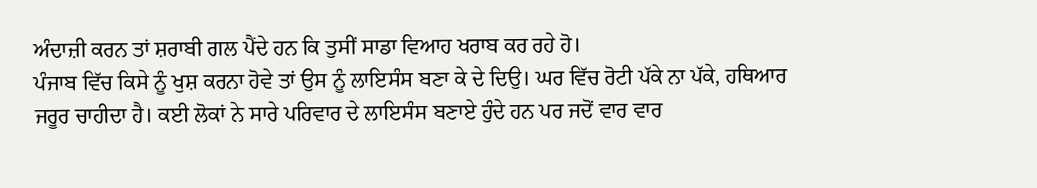ਅੰਦਾਜ਼ੀ ਕਰਨ ਤਾਂ ਸ਼ਰਾਬੀ ਗਲ ਪੈਂਦੇ ਹਨ ਕਿ ਤੁਸੀਂ ਸਾਡਾ ਵਿਆਹ ਖਰਾਬ ਕਰ ਰਹੇ ਹੋ।
ਪੰਜਾਬ ਵਿੱਚ ਕਿਸੇ ਨੂੰ ਖੁਸ਼ ਕਰਨਾ ਹੋਵੇ ਤਾਂ ਉਸ ਨੂੰ ਲਾਇਸੰਸ ਬਣਾ ਕੇ ਦੇ ਦਿਉ। ਘਰ ਵਿੱਚ ਰੋਟੀ ਪੱਕੇ ਨਾ ਪੱਕੇ, ਹਥਿਆਰ ਜਰੂਰ ਚਾਹੀਦਾ ਹੈ। ਕਈ ਲੋਕਾਂ ਨੇ ਸਾਰੇ ਪਰਿਵਾਰ ਦੇ ਲਾਇਸੰਸ ਬਣਾਏ ਹੁੰਦੇ ਹਨ ਪਰ ਜਦੋਂ ਵਾਰ ਵਾਰ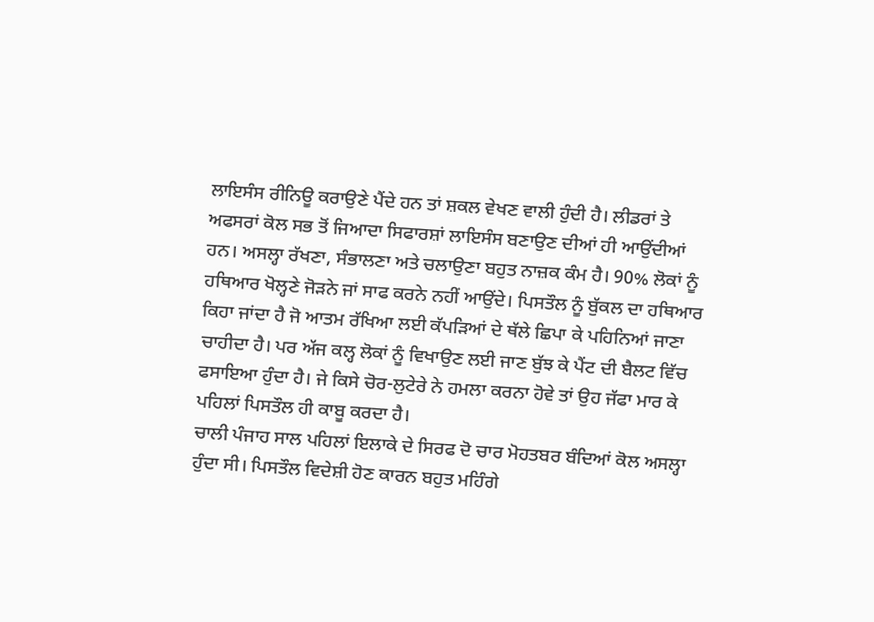ਲਾਇਸੰਸ ਰੀਨਿਊ ਕਰਾਉਣੇ ਪੈਂਦੇ ਹਨ ਤਾਂ ਸ਼ਕਲ ਵੇਖਣ ਵਾਲੀ ਹੁੰਦੀ ਹੈ। ਲੀਡਰਾਂ ਤੇ ਅਫਸਰਾਂ ਕੋਲ ਸਭ ਤੋਂ ਜਿਆਦਾ ਸਿਫਾਰਸ਼ਾਂ ਲਾਇਸੰਸ ਬਣਾਉਣ ਦੀਆਂ ਹੀ ਆਉਂਦੀਆਂ ਹਨ। ਅਸਲ੍ਹਾ ਰੱਖਣਾ, ਸੰਭਾਲਣਾ ਅਤੇ ਚਲਾਉਣਾ ਬਹੁਤ ਨਾਜ਼ਕ ਕੰਮ ਹੈ। 90% ਲੋਕਾਂ ਨੂੰ ਹਥਿਆਰ ਖੋਲ੍ਹਣੇ ਜੋੜਨੇ ਜਾਂ ਸਾਫ ਕਰਨੇ ਨਹੀਂ ਆਉਂਦੇ। ਪਿਸਤੌਲ ਨੂੰ ਬੁੱਕਲ ਦਾ ਹਥਿਆਰ ਕਿਹਾ ਜਾਂਦਾ ਹੈ ਜੋ ਆਤਮ ਰੱਖਿਆ ਲਈ ਕੱਪੜਿਆਂ ਦੇ ਥੱਲੇ ਛਿਪਾ ਕੇ ਪਹਿਨਿਆਂ ਜਾਣਾ ਚਾਹੀਦਾ ਹੈ। ਪਰ ਅੱਜ ਕਲ੍ਹ ਲੋਕਾਂ ਨੂੰ ਵਿਖਾਉਣ ਲਈ ਜਾਣ ਬੁੱਝ ਕੇ ਪੈਂਟ ਦੀ ਬੈਲਟ ਵਿੱਚ ਫਸਾਇਆ ਹੁੰਦਾ ਹੈ। ਜੇ ਕਿਸੇ ਚੋਰ-ਲੁਟੇਰੇ ਨੇ ਹਮਲਾ ਕਰਨਾ ਹੋਵੇ ਤਾਂ ਉਹ ਜੱਫਾ ਮਾਰ ਕੇ ਪਹਿਲਾਂ ਪਿਸਤੌਲ ਹੀ ਕਾਬੂ ਕਰਦਾ ਹੈ।
ਚਾਲੀ ਪੰਜਾਹ ਸਾਲ ਪਹਿਲਾਂ ਇਲਾਕੇ ਦੇ ਸਿਰਫ ਦੋ ਚਾਰ ਮੋਹਤਬਰ ਬੰਦਿਆਂ ਕੋਲ ਅਸਲ੍ਹਾ ਹੁੰਦਾ ਸੀ। ਪਿਸਤੌਲ ਵਿਦੇਸ਼ੀ ਹੋਣ ਕਾਰਨ ਬਹੁਤ ਮਹਿੰਗੇ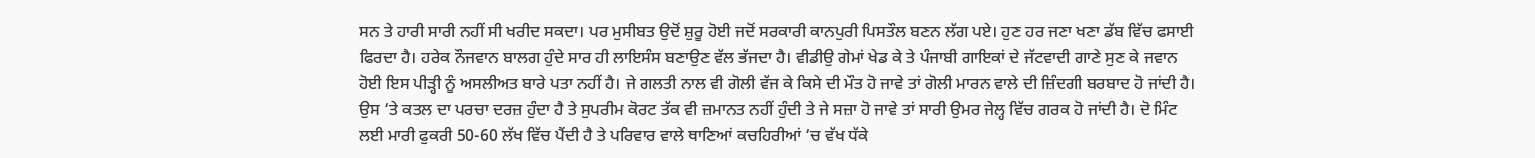ਸਨ ਤੇ ਹਾਰੀ ਸਾਰੀ ਨਹੀਂ ਸੀ ਖਰੀਦ ਸਕਦਾ। ਪਰ ਮੁਸੀਬਤ ਉਦੋਂ ਸ਼ੁਰੂ ਹੋਈ ਜਦੋਂ ਸਰਕਾਰੀ ਕਾਨਪੁਰੀ ਪਿਸਤੌਲ ਬਣਨ ਲੱਗ ਪਏ। ਹੁਣ ਹਰ ਜਣਾ ਖਣਾ ਡੱਬ ਵਿੱਚ ਫਸਾਈ ਫਿਰਦਾ ਹੈ। ਹਰੇਕ ਨੌਜਵਾਨ ਬਾਲਗ ਹੁੰਦੇ ਸਾਰ ਹੀ ਲਾਇਸੰਸ ਬਣਾਉਣ ਵੱਲ ਭੱਜਦਾ ਹੈ। ਵੀਡੀਉ ਗੇਮਾਂ ਖੇਡ ਕੇ ਤੇ ਪੰਜਾਬੀ ਗਾਇਕਾਂ ਦੇ ਜੱਟਵਾਦੀ ਗਾਣੇ ਸੁਣ ਕੇ ਜਵਾਨ ਹੋਈ ਇਸ ਪੀੜ੍ਹੀ ਨੂੰ ਅਸਲੀਅਤ ਬਾਰੇ ਪਤਾ ਨਹੀਂ ਹੈ। ਜੇ ਗਲਤੀ ਨਾਲ ਵੀ ਗੋਲੀ ਵੱਜ ਕੇ ਕਿਸੇ ਦੀ ਮੌਤ ਹੋ ਜਾਵੇ ਤਾਂ ਗੋਲੀ ਮਾਰਨ ਵਾਲੇ ਦੀ ਜ਼ਿੰਦਗੀ ਬਰਬਾਦ ਹੋ ਜਾਂਦੀ ਹੈ। ਉਸ ‘ਤੇ ਕਤਲ ਦਾ ਪਰਚਾ ਦਰਜ਼ ਹੁੰਦਾ ਹੈ ਤੇ ਸੁਪਰੀਮ ਕੋਰਟ ਤੱਕ ਵੀ ਜ਼ਮਾਨਤ ਨਹੀਂ ਹੁੰਦੀ ਤੇ ਜੇ ਸਜ਼ਾ ਹੋ ਜਾਵੇ ਤਾਂ ਸਾਰੀ ਉਮਰ ਜੇਲ੍ਹ ਵਿੱਚ ਗਰਕ ਹੋ ਜਾਂਦੀ ਹੈ। ਦੋ ਮਿੰਟ ਲਈ ਮਾਰੀ ਫੁਕਰੀ 50-60 ਲੱਖ ਵਿੱਚ ਪੈਂਦੀ ਹੈ ਤੇ ਪਰਿਵਾਰ ਵਾਲੇ ਥਾਣਿਆਂ ਕਚਹਿਰੀਆਂ ‘ਚ ਵੱਖ ਧੱਕੇ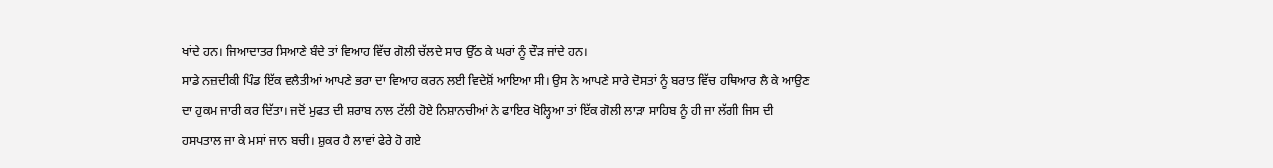ਖਾਂਦੇ ਹਨ। ਜਿਆਦਾਤਰ ਸਿਆਣੇ ਬੰਦੇ ਤਾਂ ਵਿਆਹ ਵਿੱਚ ਗੋਲੀ ਚੱਲਦੇ ਸਾਰ ਉੱਠ ਕੇ ਘਰਾਂ ਨੂੰ ਦੌੜ ਜਾਂਦੇ ਹਨ।
ਸਾਡੇ ਨਜ਼ਦੀਕੀ ਪਿੰਡ ਇੱਕ ਵਲੈਤੀਆਂ ਆਪਣੇ ਭਰਾ ਦਾ ਵਿਆਹ ਕਰਨ ਲਈ ਵਿਦੇਸ਼ੋਂ ਆਇਆ ਸੀ। ਉਸ ਨੇ ਆਪਣੇ ਸਾਰੇ ਦੋਸਤਾਂ ਨੂੰ ਬਰਾਤ ਵਿੱਚ ਹਥਿਆਰ ਲੈ ਕੇ ਆਉਣ ਦਾ ਹੁਕਮ ਜਾਰੀ ਕਰ ਦਿੱਤਾ। ਜਦੋਂ ਮੁਫਤ ਦੀ ਸ਼ਰਾਬ ਨਾਲ ਟੱਲੀ ਹੋਏ ਨਿਸ਼ਾਨਚੀਆਂ ਨੇ ਫਾਇਰ ਖੋਲ੍ਹਿਆ ਤਾਂ ਇੱਕ ਗੋਲੀ ਲਾੜਾ ਸਾਹਿਬ ਨੂੰ ਹੀ ਜਾ ਲੱਗੀ ਜਿਸ ਦੀ ਹਸਪਤਾਲ ਜਾ ਕੇ ਮਸਾਂ ਜਾਨ ਬਚੀ। ਸ਼ੁਕਰ ਹੈ ਲਾਵਾਂ ਫੇਰੇ ਹੋ ਗਏ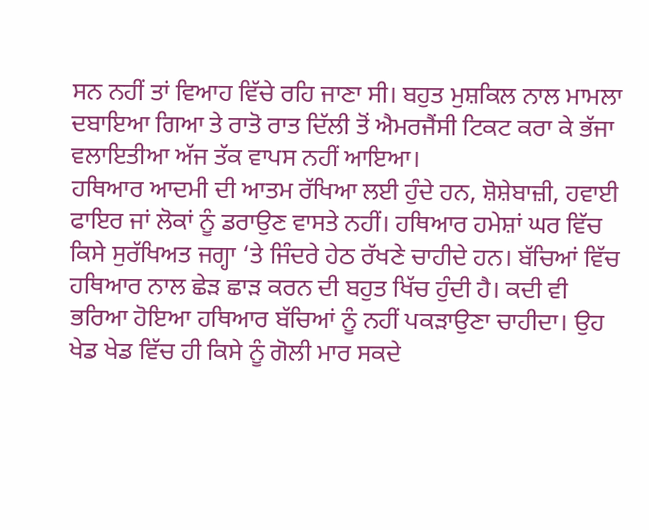ਸਨ ਨਹੀਂ ਤਾਂ ਵਿਆਹ ਵਿੱਚੇ ਰਹਿ ਜਾਣਾ ਸੀ। ਬਹੁਤ ਮੁਸ਼ਕਿਲ ਨਾਲ ਮਾਮਲਾ ਦਬਾਇਆ ਗਿਆ ਤੇ ਰਾਤੋ ਰਾਤ ਦਿੱਲੀ ਤੋਂ ਐਮਰਜੈਂਸੀ ਟਿਕਟ ਕਰਾ ਕੇ ਭੱਜਾ ਵਲਾਇਤੀਆ ਅੱਜ ਤੱਕ ਵਾਪਸ ਨਹੀਂ ਆਇਆ।
ਹਥਿਆਰ ਆਦਮੀ ਦੀ ਆਤਮ ਰੱਖਿਆ ਲਈ ਹੁੰਦੇ ਹਨ, ਸ਼ੋਸ਼ੇਬਾਜ਼ੀ, ਹਵਾਈ ਫਾਇਰ ਜਾਂ ਲੋਕਾਂ ਨੂੰ ਡਰਾਉਣ ਵਾਸਤੇ ਨਹੀਂ। ਹਥਿਆਰ ਹਮੇਸ਼ਾਂ ਘਰ ਵਿੱਚ ਕਿਸੇ ਸੁਰੱਖਿਅਤ ਜਗ੍ਹਾ ‘ਤੇ ਜਿੰਦਰੇ ਹੇਠ ਰੱਖਣੇ ਚਾਹੀਦੇ ਹਨ। ਬੱਚਿਆਂ ਵਿੱਚ ਹਥਿਆਰ ਨਾਲ ਛੇੜ ਛਾੜ ਕਰਨ ਦੀ ਬਹੁਤ ਖਿੱਚ ਹੁੰਦੀ ਹੈ। ਕਦੀ ਵੀ ਭਰਿਆ ਹੋਇਆ ਹਥਿਆਰ ਬੱਚਿਆਂ ਨੂੰ ਨਹੀਂ ਪਕੜਾਉਣਾ ਚਾਹੀਦਾ। ਉਹ ਖੇਡ ਖੇਡ ਵਿੱਚ ਹੀ ਕਿਸੇ ਨੂੰ ਗੋਲੀ ਮਾਰ ਸਕਦੇ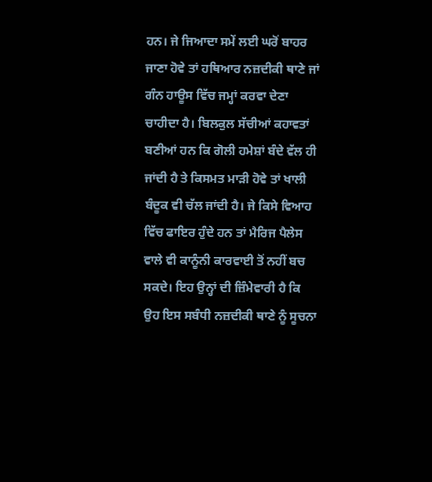ਹਨ। ਜੇ ਜਿਆਦਾ ਸਮੇਂ ਲਈ ਘਰੋਂ ਬਾਹਰ ਜਾਣਾ ਹੋਵੇ ਤਾਂ ਹਥਿਆਰ ਨਜ਼ਦੀਕੀ ਥਾਣੇ ਜਾਂ ਗੰਨ ਹਾਊਸ ਵਿੱਚ ਜਮ੍ਹਾਂ ਕਰਵਾ ਦੇਣਾ ਚਾਹੀਦਾ ਹੈ। ਬਿਲਕੁਲ ਸੱਚੀਆਂ ਕਹਾਵਤਾਂ ਬਣੀਆਂ ਹਨ ਕਿ ਗੋਲੀ ਹਮੇਸ਼ਾਂ ਬੰਦੇ ਵੱਲ ਹੀ ਜਾਂਦੀ ਹੈ ਤੇ ਕਿਸਮਤ ਮਾੜੀ ਹੋਵੇ ਤਾਂ ਖਾਲੀ ਬੰਦੂਕ ਵੀ ਚੱਲ ਜਾਂਦੀ ਹੈ। ਜੇ ਕਿਸੇ ਵਿਆਹ ਵਿੱਚ ਫਾਇਰ ਹੁੰਦੇ ਹਨ ਤਾਂ ਮੈਰਿਜ ਪੈਲੇਸ ਵਾਲੇ ਵੀ ਕਾਨੂੰਨੀ ਕਾਰਵਾਈ ਤੋਂ ਨਹੀਂ ਬਚ ਸਕਦੇ। ਇਹ ਉਨ੍ਹਾਂ ਦੀ ਜ਼ਿੰਮੇਵਾਰੀ ਹੈ ਕਿ ਉਹ ਇਸ ਸਬੰਧੀ ਨਜ਼ਦੀਕੀ ਥਾਣੇ ਨੂੰ ਸੂਚਨਾ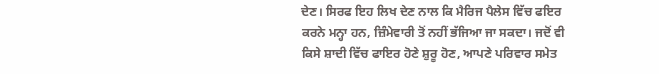ਦੇਣ। ਸਿਰਫ ਇਹ ਲਿਖ ਦੇਣ ਨਾਲ ਕਿ ਮੈਰਿਜ ਪੈਲੇਸ ਵਿੱਚ ਫਇਰ ਕਰਨੇ ਮਨ੍ਹਾ ਹਨ, ਜ਼ਿੰਮੇਵਾਰੀ ਤੋਂ ਨਹੀਂ ਭੱਜਿਆ ਜਾ ਸਕਦਾ। ਜਦੋਂ ਵੀ ਕਿਸੇ ਸ਼ਾਦੀ ਵਿੱਚ ਫਾਇਰ ਹੋਣੇ ਸ਼ੁਰੂ ਹੋਣ, ਆਪਣੇ ਪਰਿਵਾਰ ਸਮੇਤ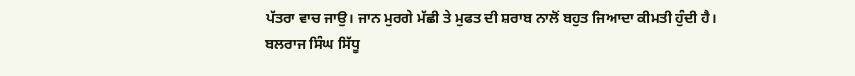ਪੱਤਰਾ ਵਾਚ ਜਾਉ। ਜਾਨ ਮੁਰਗੇ ਮੱਛੀ ਤੇ ਮੁਫਤ ਦੀ ਸ਼ਰਾਬ ਨਾਲੋਂ ਬਹੁਤ ਜਿਆਦਾ ਕੀਮਤੀ ਹੁੰਦੀ ਹੈ।
ਬਲਰਾਜ ਸਿੰਘ ਸਿੱਧੂ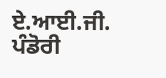ਏ.ਆਈ.ਜੀ.
ਪੰਡੋਰੀ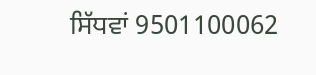ਸਿੱਧਵਾਂ 9501100062